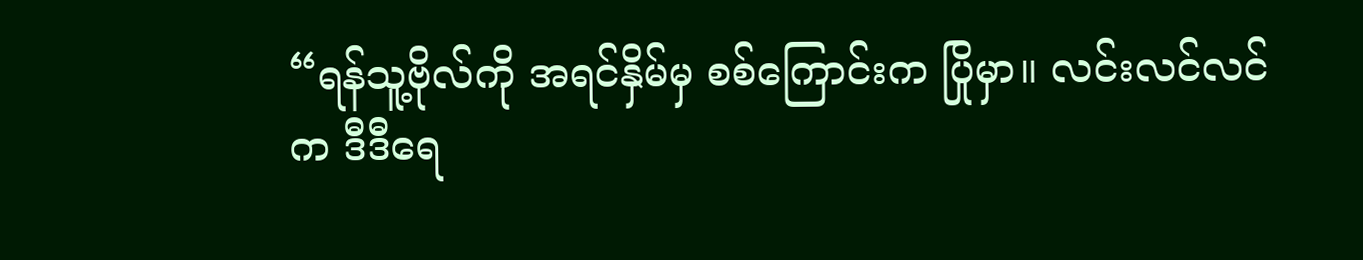“ရန်သူ့ဗိုလ်ကို အရင်နှိမ်မှ စစ်ကြောင်းက ပြိုမှာ။ လင်းလင်လင်က ဒီဒီရေ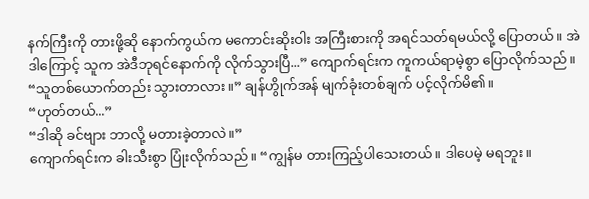နက်ကြီးကို တားဖို့ဆို နောက်ကွယ်က မကောင်းဆိုးဝါး အကြီးစားကို အရင်သတ်ရမယ်လို့ ပြောတယ်။ အဲဒါကြောင့် သူက အဲဒီဘုရင်နောက်ကို လိုက်သွားပြီ...” ကျောက်ရင်းက ကူကယ်ရာမဲ့စွာ ပြောလိုက်သည်။
“သူတစ်ယောက်တည်း သွားတာလား။” ချန်ဟွိုက်အန် မျက်ခုံးတစ်ချက် ပင့်လိုက်မိ၏။
“ဟုတ်တယ်...”
“ဒါဆို ခင်ဗျား ဘာလို့ မတားခဲ့တာလဲ။”
ကျောက်ရင်းက ခါးသီးစွာ ပြုံးလိုက်သည်။ “ကျွန်မ တားကြည့်ပါသေးတယ်။ ဒါပေမဲ့ မရဘူး။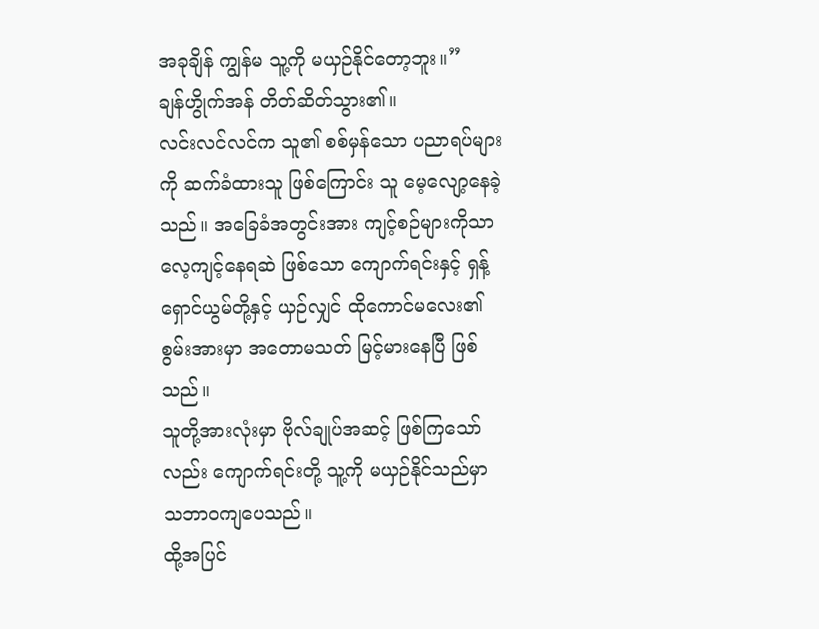အခုချိန် ကျွန်မ သူ့ကို မယှဉ်နိုင်တော့ဘူး။”
ချန်ဟွိုက်အန် တိတ်ဆိတ်သွား၏။
လင်းလင်လင်က သူ၏ စစ်မှန်သော ပညာရပ်များကို ဆက်ခံထားသူ ဖြစ်ကြောင်း သူ မေ့လျော့နေခဲ့သည်။ အခြေခံအတွင်းအား ကျင့်စဉ်များကိုသာ လေ့ကျင့်နေရဆဲ ဖြစ်သော ကျောက်ရင်းနှင့် ရှန့်ရှောင်ယွမ်တို့နှင့် ယှဉ်လျှင် ထိုကောင်မလေး၏ စွမ်းအားမှာ အတောမသတ် မြင့်မားနေပြီ ဖြစ်သည်။
သူတို့အားလုံးမှာ ဗိုလ်ချုပ်အဆင့် ဖြစ်ကြသော်လည်း ကျောက်ရင်းတို့ သူ့ကို မယှဉ်နိုင်သည်မှာ သဘာဝကျပေသည်။
ထို့အပြင်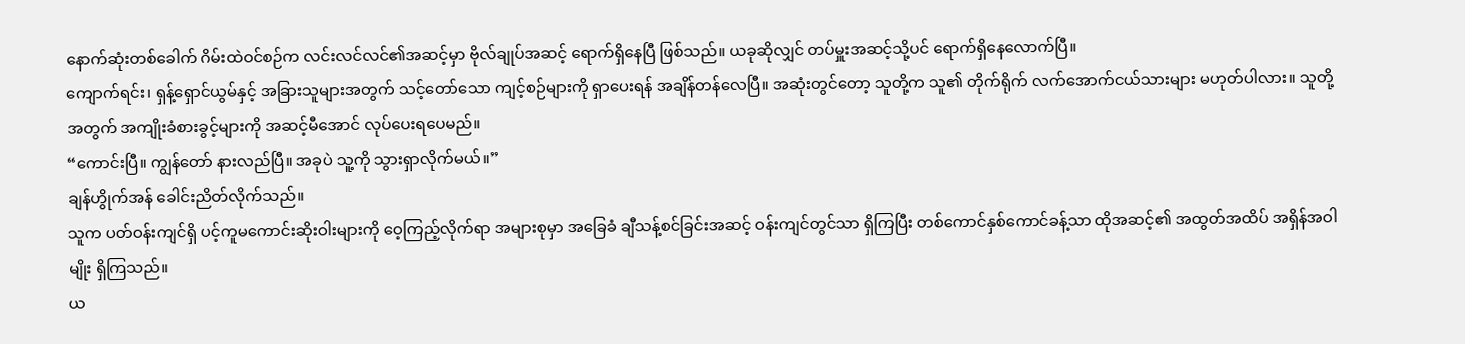နောက်ဆုံးတစ်ခေါက် ဂိမ်းထဲဝင်စဉ်က လင်းလင်လင်၏အဆင့်မှာ ဗိုလ်ချုပ်အဆင့် ရောက်ရှိနေပြီ ဖြစ်သည်။ ယခုဆိုလျှင် တပ်မှူးအဆင့်သို့ပင် ရောက်ရှိနေလောက်ပြီ။
ကျောက်ရင်း၊ ရှန့်ရှောင်ယွမ်နှင့် အခြားသူများအတွက် သင့်တော်သော ကျင့်စဉ်များကို ရှာပေးရန် အချိန်တန်လေပြီ။ အဆုံးတွင်တော့ သူတို့က သူ၏ တိုက်ရိုက် လက်အောက်ငယ်သားများ မဟုတ်ပါလား။ သူတို့အတွက် အကျိုးခံစားခွင့်များကို အဆင့်မီအောင် လုပ်ပေးရပေမည်။
“ကောင်းပြီ။ ကျွန်တော် နားလည်ပြီ။ အခုပဲ သူ့ကို သွားရှာလိုက်မယ်။”
ချန်ဟွိုက်အန် ခေါင်းညိတ်လိုက်သည်။
သူက ပတ်ဝန်းကျင်ရှိ ပင့်ကူမကောင်းဆိုးဝါးများကို ဝေ့ကြည့်လိုက်ရာ အများစုမှာ အခြေခံ ချီသန့်စင်ခြင်းအဆင့် ဝန်းကျင်တွင်သာ ရှိကြပြီး တစ်ကောင်နှစ်ကောင်ခန့်သာ ထိုအဆင့်၏ အထွတ်အထိပ် အရှိန်အဝါမျိုး ရှိကြသည်။
ယ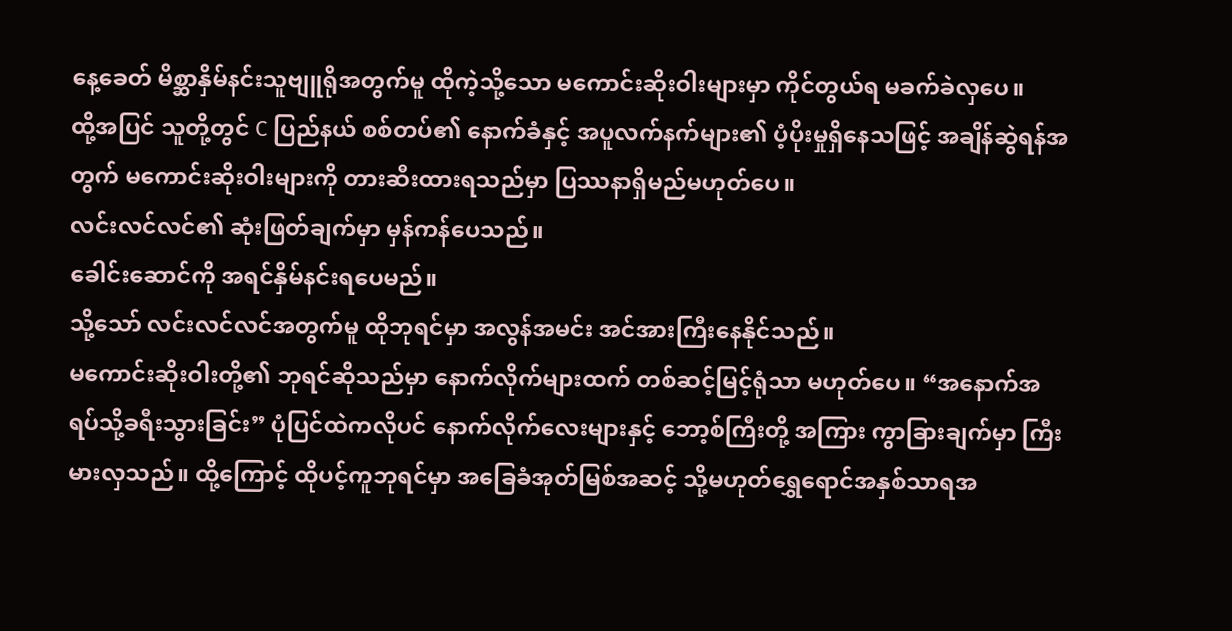နေ့ခေတ် မိစ္ဆာနှိမ်နင်းသူဗျူရိုအတွက်မူ ထိုကဲ့သို့သော မကောင်းဆိုးဝါးများမှာ ကိုင်တွယ်ရ မခက်ခဲလှပေ။
ထို့အပြင် သူတို့တွင် C ပြည်နယ် စစ်တပ်၏ နောက်ခံနှင့် အပူလက်နက်များ၏ ပံ့ပိုးမှုရှိနေသဖြင့် အချိန်ဆွဲရန်အတွက် မကောင်းဆိုးဝါးများကို တားဆီးထားရသည်မှာ ပြဿနာရှိမည်မဟုတ်ပေ။
လင်းလင်လင်၏ ဆုံးဖြတ်ချက်မှာ မှန်ကန်ပေသည်။
ခေါင်းဆောင်ကို အရင်နှိမ်နင်းရပေမည်။
သို့သော် လင်းလင်လင်အတွက်မူ ထိုဘုရင်မှာ အလွန်အမင်း အင်အားကြီးနေနိုင်သည်။
မကောင်းဆိုးဝါးတို့၏ ဘုရင်ဆိုသည်မှာ နောက်လိုက်များထက် တစ်ဆင့်မြင့်ရုံသာ မဟုတ်ပေ။ “အနောက်အရပ်သို့ခရီးသွားခြင်း” ပုံပြင်ထဲကလိုပင် နောက်လိုက်လေးများနှင့် ဘော့စ်ကြီးတို့ အကြား ကွာခြားချက်မှာ ကြီးမားလှသည်။ ထို့ကြောင့် ထိုပင့်ကူဘုရင်မှာ အခြေခံအုတ်မြစ်အဆင့် သို့မဟုတ်ရွှေရောင်အနှစ်သာရအ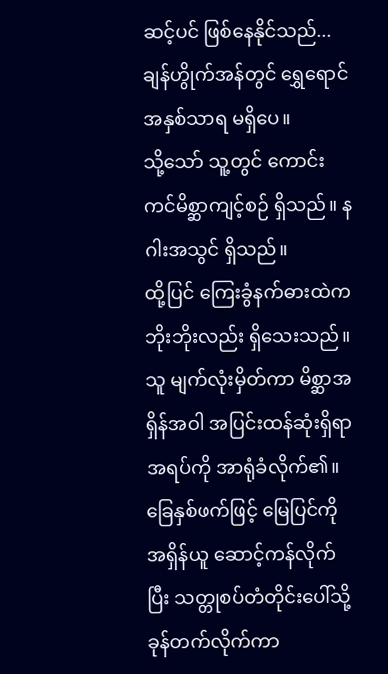ဆင့်ပင် ဖြစ်နေနိုင်သည်...
ချန်ဟွိုက်အန်တွင် ရွှေရောင်အနှစ်သာရ မရှိပေ။
သို့သော် သူ့တွင် ကောင်းကင်မိစ္ဆာကျင့်စဉ် ရှိသည်။ နဂါးအသွင် ရှိသည်။
ထို့ပြင် ကြေးခွံနက်ဓားထဲက ဘိုးဘိုးလည်း ရှိသေးသည်။
သူ မျက်လုံးမှိတ်ကာ မိစ္ဆာအရှိန်အဝါ အပြင်းထန်ဆုံးရှိရာ အရပ်ကို အာရုံခံလိုက်၏။
ခြေနှစ်ဖက်ဖြင့် မြေပြင်ကို အရှိန်ယူ ဆောင့်ကန်လိုက်ပြီး သတ္တုစပ်တံတိုင်းပေါ်သို့ ခုန်တက်လိုက်ကာ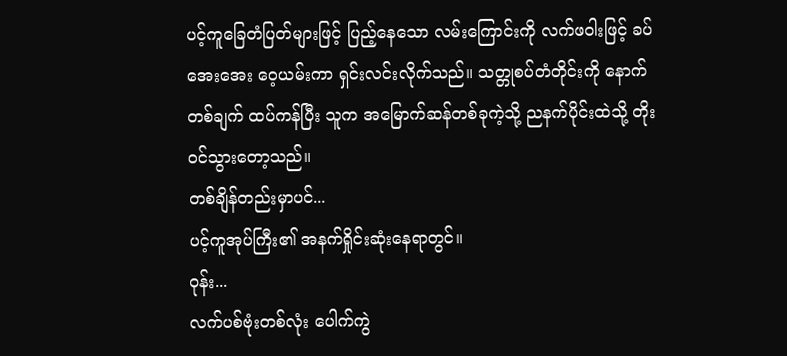ပင့်ကူခြေတံပြတ်များဖြင့် ပြည့်နေသော လမ်းကြောင်းကို လက်ဖဝါးဖြင့် ခပ်အေးအေး ဝေ့ယမ်းကာ ရှင်းလင်းလိုက်သည်။ သတ္တုစပ်တံတိုင်းကို နောက်တစ်ချက် ထပ်ကန်ပြီး သူက အမြောက်ဆန်တစ်ခုကဲ့သို့ ညနက်ပိုင်းထဲသို့ တိုးဝင်သွားတော့သည်။
တစ်ချိန်တည်းမှာပင်...
ပင့်ကူအုပ်ကြီး၏ အနက်ရှိုင်းဆုံးနေရာတွင်။
ဝုန်း...
လက်ပစ်ဗုံးတစ်လုံး ပေါက်ကွဲ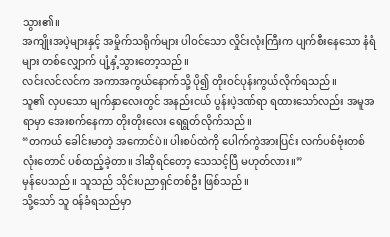သွား၏။
အကျိုးအပဲ့များနှင့် အမှိုက်သရိုက်များ ပါဝင်သော လှိုင်းလုံးကြီးက ပျက်စီးနေသော နံရံများ တစ်လျှောက် ပျံ့နှံ့သွားတော့သည်။
လင်းလင်လင်က အကာအကွယ်နောက်သို့ ပို၍ တိုးဝင်ပုန်းကွယ်လိုက်ရသည်။
သူ၏ လှပသော မျက်နှာလေးတွင် အနည်းငယ် ပွန်းပဲ့ဒဏ်ရာ ရထားသော်လည်း အမူအရာမှာ အေးစက်နေကာ တိုးတိုးလေး ရေရွတ်လိုက်သည်။
“တကယ် ခေါင်းမာတဲ့ အကောင်ပဲ။ ပါးစပ်ထဲကို ပေါက်ကွဲအားပြင်း လက်ပစ်ဗုံးတစ်လုံးတောင် ပစ်ထည့်ခဲ့တာ။ ဒါဆိုရင်တော့ သေသင့်ပြီ မဟုတ်လား။”
မှန်ပေသည်။ သူသည် သိုင်းပညာရှင်တစ်ဦး ဖြစ်သည်။
သို့သော် သူ ဝန်ခံရသည်မှာ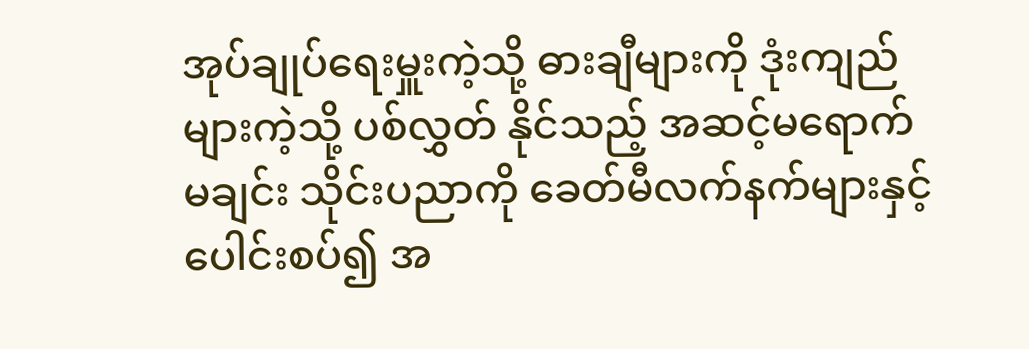အုပ်ချုပ်ရေးမှူးကဲ့သို့ ဓားချီများကို ဒုံးကျည်များကဲ့သို့ ပစ်လွှတ် နိုင်သည့် အဆင့်မရောက်မချင်း သိုင်းပညာကို ခေတ်မီလက်နက်များနှင့် ပေါင်းစပ်၍ အ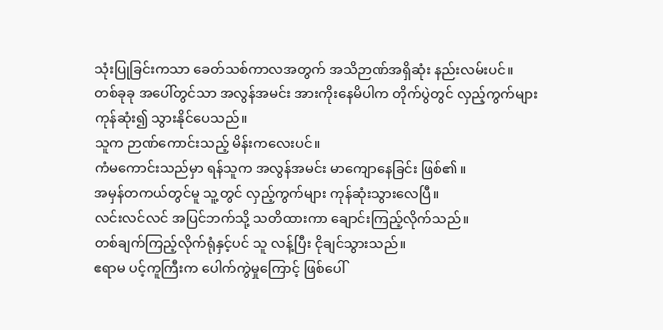သုံးပြုခြင်းကသာ ခေတ်သစ်ကာလအတွက် အသိဉာဏ်အရှိဆုံး နည်းလမ်းပင်။
တစ်ခုခု အပေါ်တွင်သာ အလွန်အမင်း အားကိုးနေမိပါက တိုက်ပွဲတွင် လှည့်ကွက်များ ကုန်ဆုံး၍ သွားနိုင်ပေသည်။
သူက ဉာဏ်ကောင်းသည့် မိန်းကလေးပင်။
ကံမကောင်းသည်မှာ ရန်သူက အလွန်အမင်း မာကျောနေခြင်း ဖြစ်၏။
အမှန်တကယ်တွင်မူ သူ့တွင် လှည့်ကွက်များ ကုန်ဆုံးသွားလေပြီ။
လင်းလင်လင် အပြင်ဘက်သို့ သတိထားကာ ချောင်းကြည့်လိုက်သည်။
တစ်ချက်ကြည့်လိုက်ရုံနှင့်ပင် သူ လန့်ပြီး ငိုချင်သွားသည်။
ဧရာမ ပင့်ကူကြီးက ပေါက်ကွဲမှုကြောင့် ဖြစ်ပေါ်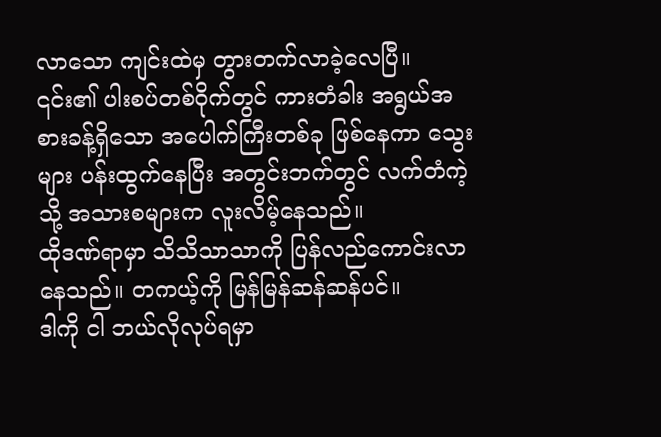လာသော ကျင်းထဲမှ တွားတက်လာခဲ့လေပြီ။
၎င်း၏ ပါးစပ်တစ်ဝိုက်တွင် ကားတံခါး အရွယ်အစားခန့်ရှိသော အပေါက်ကြီးတစ်ခု ဖြစ်နေကာ သွေးများ ပန်းထွက်နေပြီး အတွင်းဘက်တွင် လက်တံကဲ့သို့ အသားစများက လူးလိမ့်နေသည်။
ထိုဒဏ်ရာမှာ သိသိသာသာကို ပြန်လည်ကောင်းလာနေသည်။ တကယ့်ကို မြန်မြန်ဆန်ဆန်ပင်။
ဒါကို ငါ ဘယ်လိုလုပ်ရမှာ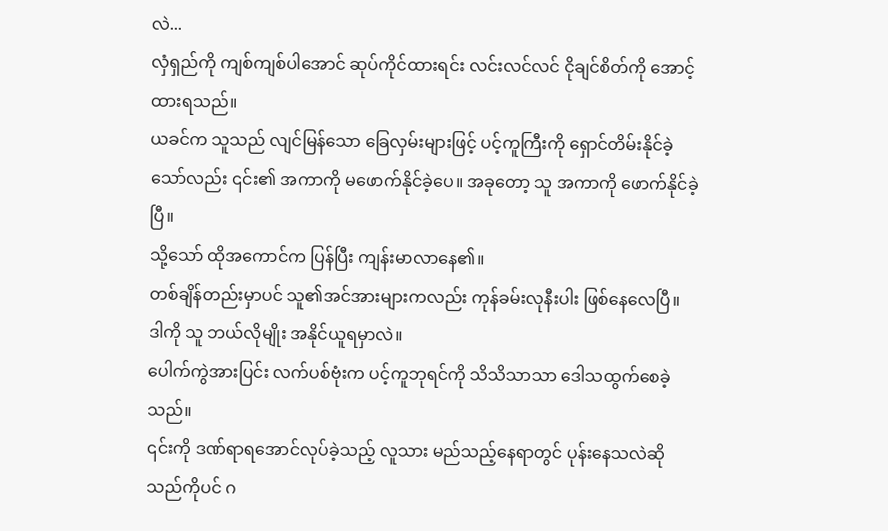လဲ...
လှံရှည်ကို ကျစ်ကျစ်ပါအောင် ဆုပ်ကိုင်ထားရင်း လင်းလင်လင် ငိုချင်စိတ်ကို အောင့်ထားရသည်။
ယခင်က သူသည် လျင်မြန်သော ခြေလှမ်းများဖြင့် ပင့်ကူကြီးကို ရှောင်တိမ်းနိုင်ခဲ့သော်လည်း ၎င်း၏ အကာကို မဖောက်နိုင်ခဲ့ပေ။ အခုတော့ သူ အကာကို ဖောက်နိုင်ခဲ့ပြီ။
သို့သော် ထိုအကောင်က ပြန်ပြီး ကျန်းမာလာနေ၏။
တစ်ချိန်တည်းမှာပင် သူ၏အင်အားများကလည်း ကုန်ခမ်းလုနီးပါး ဖြစ်နေလေပြီ။
ဒါကို သူ ဘယ်လိုမျိုး အနိုင်ယူရမှာလဲ။
ပေါက်ကွဲအားပြင်း လက်ပစ်ဗုံးက ပင့်ကူဘုရင်ကို သိသိသာသာ ဒေါသထွက်စေခဲ့သည်။
၎င်းကို ဒဏ်ရာရအောင်လုပ်ခဲ့သည့် လူသား မည်သည့်နေရာတွင် ပုန်းနေသလဲဆိုသည်ကိုပင် ဂ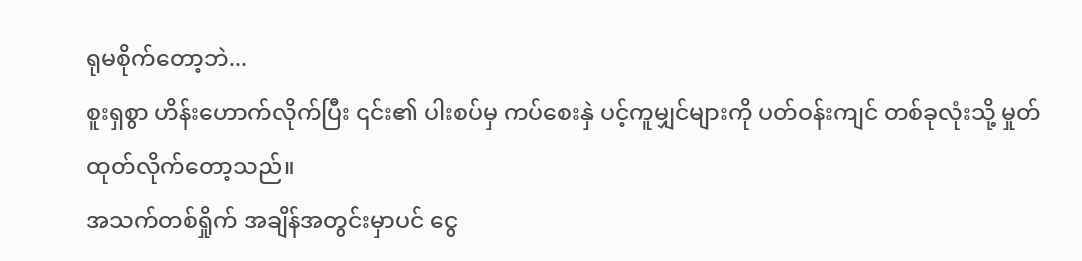ရုမစိုက်တော့ဘဲ...
စူးရှစွာ ဟိန်းဟောက်လိုက်ပြီး ၎င်း၏ ပါးစပ်မှ ကပ်စေးနှဲ ပင့်ကူမျှင်များကို ပတ်ဝန်းကျင် တစ်ခုလုံးသို့ မှုတ်ထုတ်လိုက်တော့သည်။
အသက်တစ်ရှိုက် အချိန်အတွင်းမှာပင် ငွေ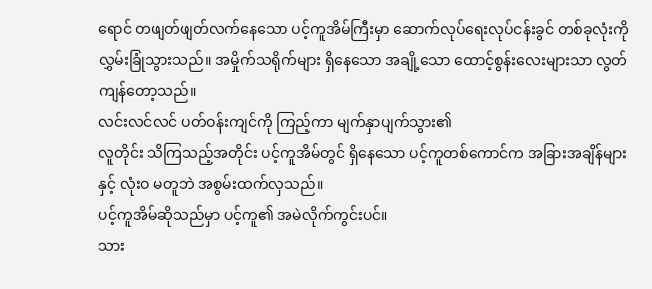ရောင် တဖျတ်ဖျတ်လက်နေသော ပင့်ကူအိမ်ကြီးမှာ ဆောက်လုပ်ရေးလုပ်ငန်းခွင် တစ်ခုလုံးကို လွှမ်းခြုံသွားသည်။ အမှိုက်သရိုက်များ ရှိနေသော အချို့သော ထောင့်စွန်းလေးများသာ လွတ်ကျန်တော့သည်။
လင်းလင်လင် ပတ်ဝန်းကျင်ကို ကြည့်ကာ မျက်နှာပျက်သွား၏
လူတိုင်း သိကြသည့်အတိုင်း ပင့်ကူအိမ်တွင် ရှိနေသော ပင့်ကူတစ်ကောင်က အခြားအချိန်များနှင့် လုံးဝ မတူဘဲ အစွမ်းထက်လှသည်။
ပင့်ကူအိမ်ဆိုသည်မှာ ပင့်ကူ၏ အမဲလိုက်ကွင်းပင်။
သား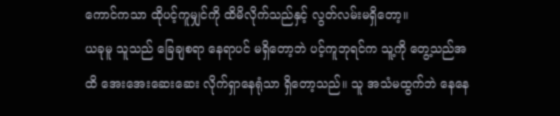ကောင်ကသာ ထိုပင့်ကူမျှင်ကို ထိမိလိုက်သည်နှင့် လွတ်လမ်းမရှိတော့။
ယခုမူ သူသည် ခြေချစရာ နေရာပင် မရှိတော့ဘဲ ပင့်ကူဘုရင်က သူ့ကို တွေ့သည်အထိ အေးအေးဆေးဆေး လိုက်ရှာနေရုံသာ ရှိတော့သည်။ သူ အသံမထွက်ဘဲ နေနေ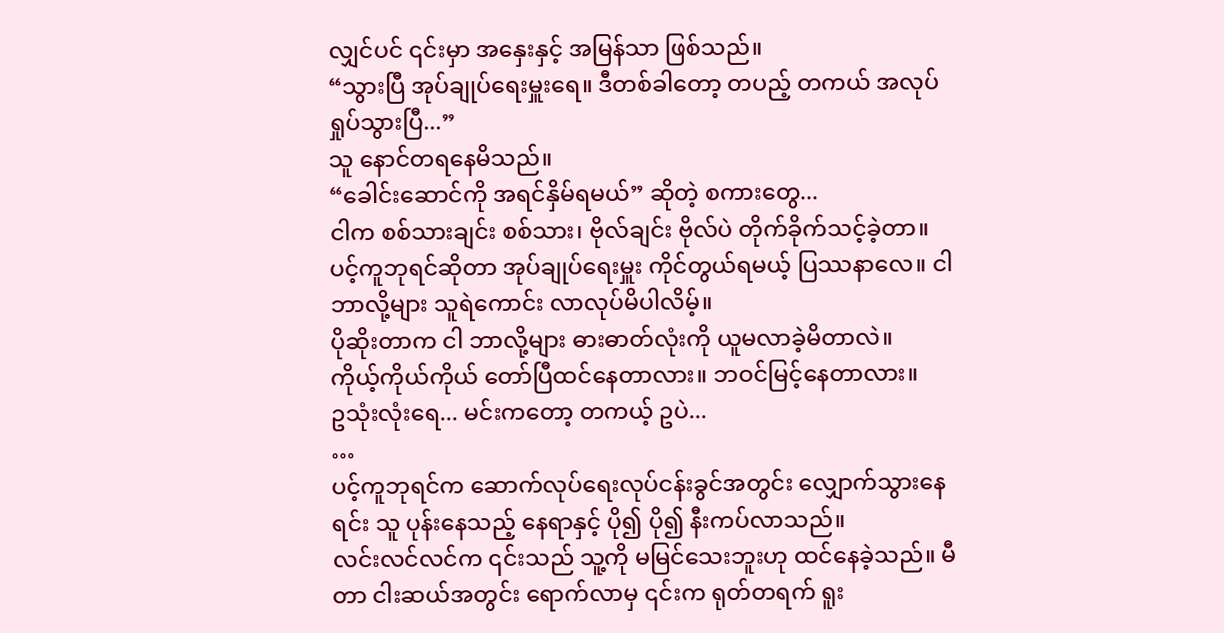လျှင်ပင် ၎င်းမှာ အနှေးနှင့် အမြန်သာ ဖြစ်သည်။
“သွားပြီ အုပ်ချုပ်ရေးမှူးရေ။ ဒီတစ်ခါတော့ တပည့် တကယ် အလုပ်ရှုပ်သွားပြီ...”
သူ နောင်တရနေမိသည်။
“ခေါင်းဆောင်ကို အရင်နှိမ်ရမယ်” ဆိုတဲ့ စကားတွေ...
ငါက စစ်သားချင်း စစ်သား၊ ဗိုလ်ချင်း ဗိုလ်ပဲ တိုက်ခိုက်သင့်ခဲ့တာ။
ပင့်ကူဘုရင်ဆိုတာ အုပ်ချုပ်ရေးမှူး ကိုင်တွယ်ရမယ့် ပြဿနာလေ။ ငါ ဘာလို့များ သူရဲကောင်း လာလုပ်မိပါလိမ့်။
ပိုဆိုးတာက ငါ ဘာလို့များ ဓားဓာတ်လုံးကို ယူမလာခဲ့မိတာလဲ။
ကိုယ့်ကိုယ်ကိုယ် တော်ပြီထင်နေတာလား။ ဘဝင်မြင့်နေတာလား။
ဥသုံးလုံးရေ... မင်းကတော့ တကယ့် ဥပဲ...
…
ပင့်ကူဘုရင်က ဆောက်လုပ်ရေးလုပ်ငန်းခွင်အတွင်း လျှောက်သွားနေရင်း သူ ပုန်းနေသည့် နေရာနှင့် ပို၍ ပို၍ နီးကပ်လာသည်။
လင်းလင်လင်က ၎င်းသည် သူ့ကို မမြင်သေးဘူးဟု ထင်နေခဲ့သည်။ မီတာ ငါးဆယ်အတွင်း ရောက်လာမှ ၎င်းက ရုတ်တရက် ရူး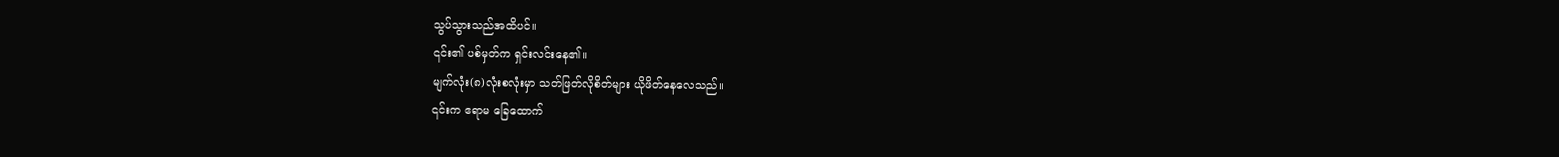သွပ်သွားသည်အထိပင်။
၎င်း၏ ပစ်မှတ်က ရှင်းလင်းနေ၏။
မျက်လုံး(၈)လုံးစလုံးမှာ သတ်ဖြတ်လိုစိတ်များ ယိုဖိတ်နေလေသည်။
၎င်းက ဧရာမ ခြေထောက်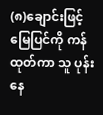(၈)ချောင်းဖြင့် မြေပြင်ကို ကန်ထုတ်ကာ သူ ပုန်းနေ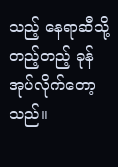သည့် နေရာဆီသို့ တည့်တည့် ခုန်အုပ်လိုက်တော့သည်။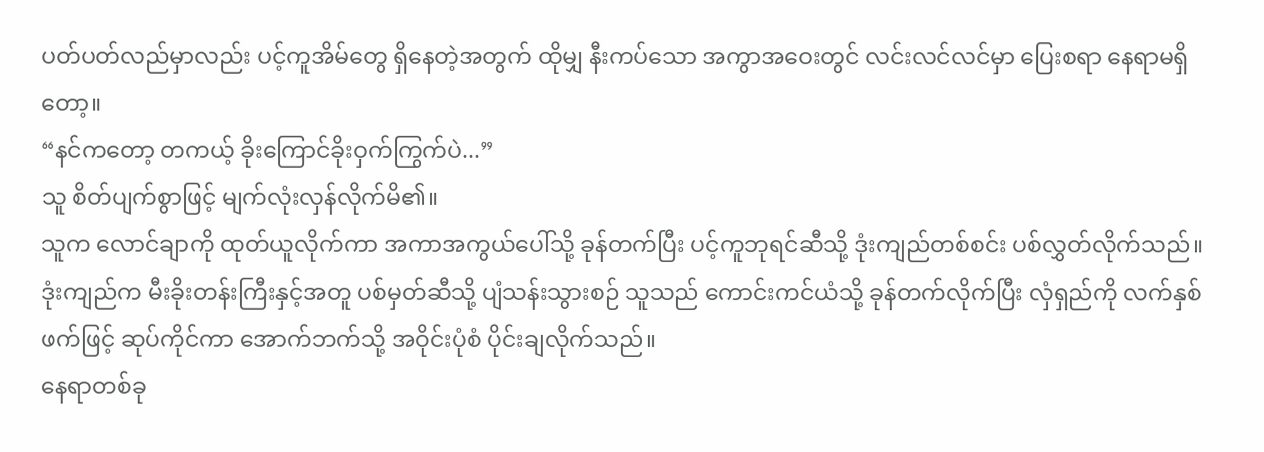ပတ်ပတ်လည်မှာလည်း ပင့်ကူအိမ်တွေ ရှိနေတဲ့အတွက် ထိုမျှ နီးကပ်သော အကွာအဝေးတွင် လင်းလင်လင်မှာ ပြေးစရာ နေရာမရှိတော့။
“နင်ကတော့ တကယ့် ခိုးကြောင်ခိုးဝှက်ကြွက်ပဲ...”
သူ စိတ်ပျက်စွာဖြင့် မျက်လုံးလှန်လိုက်မိ၏။
သူက လောင်ချာကို ထုတ်ယူလိုက်ကာ အကာအကွယ်ပေါ်သို့ ခုန်တက်ပြီး ပင့်ကူဘုရင်ဆီသို့ ဒုံးကျည်တစ်စင်း ပစ်လွှတ်လိုက်သည်။
ဒုံးကျည်က မီးခိုးတန်းကြီးနှင့်အတူ ပစ်မှတ်ဆီသို့ ပျံသန်းသွားစဉ် သူသည် ကောင်းကင်ယံသို့ ခုန်တက်လိုက်ပြီး လှံရှည်ကို လက်နှစ်ဖက်ဖြင့် ဆုပ်ကိုင်ကာ အောက်ဘက်သို့ အဝိုင်းပုံစံ ပိုင်းချလိုက်သည်။
နေရာတစ်ခု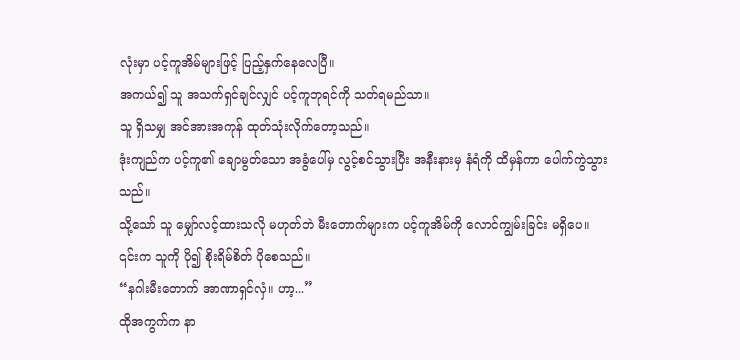လုံးမှာ ပင့်ကူအိမ်များဖြင့် ပြည့်နှက်နေလေပြီ။
အကယ်၍ သူ အသက်ရှင်ချင်လျှင် ပင့်ကူဘုရင်ကို သတ်ရမည်သာ။
သူ ရှိသမျှ အင်အားအကုန် ထုတ်သုံးလိုက်တော့သည်။
ဒုံးကျည်က ပင့်ကူ၏ ချောမွတ်သော အခွံပေါ်မှ လွင့်စင်သွားပြီး အနီးနားမှ နံရံကို ထိမှန်ကာ ပေါက်ကွဲသွားသည်။
သို့သော် သူ မျှော်လင့်ထားသလို မဟုတ်ဘဲ မီးတောက်များက ပင့်ကူအိမ်ကို လောင်ကျွမ်းခြင်း မရှိပေ။
၎င်းက သူကို ပို၍ စိုးရိမ်စိတ် ပိုစေသည်။
“နဂါးမီးတောက် အာဏာရှင်လှံ။ ဟာ့...”
ထိုအကွက်က နာ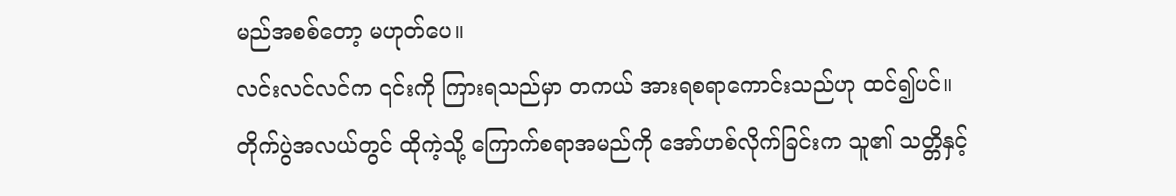မည်အစစ်တော့ မဟုတ်ပေ။
လင်းလင်လင်က ၎င်းကို ကြားရသည်မှာ တကယ် အားရစရာကောင်းသည်ဟု ထင်၍ပင်။
တိုက်ပွဲအလယ်တွင် ထိုကဲ့သို့ ကြောက်စရာအမည်ကို အော်ဟစ်လိုက်ခြင်းက သူ၏ သတ္တိနှင့်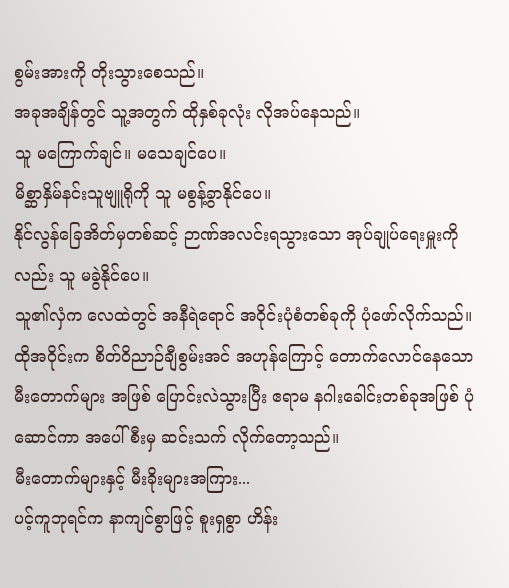စွမ်းအားကို တိုးသွားစေသည်။
အခုအချိန်တွင် သူ့အတွက် ထိုနှစ်ခုလုံး လိုအပ်နေသည်။
သူ မကြောက်ချင်။ မသေချင်ပေ။
မိစ္ဆာနှိမ်နင်းသူဗျူရိုကို သူ မစွန့်ခွာနိုင်ပေ။
နိုင်လွန်ခြေအိတ်မှတစ်ဆင့် ဉာဏ်အလင်းရသွားသော အုပ်ချုပ်ရေးမှူးကိုလည်း သူ မခွဲနိုင်ပေ။
သူ၏လှံက လေထဲတွင် အနီရဲရောင် အဝိုင်းပုံစံတစ်ခုကို ပုံဖော်လိုက်သည်။
ထိုအဝိုင်းက စိတ်ဝိညာဉ်ချီစွမ်းအင် အဟုန်ကြောင့် တောက်လောင်နေသော မီးတောက်များ အဖြစ် ပြောင်းလဲသွားပြီး ဧရာမ နဂါးခေါင်းတစ်ခုအဖြစ် ပုံဆောင်ကာ အပေါ်စီးမှ ဆင်းသက် လိုက်တော့သည်။
မီးတောက်များနှင့် မီးခိုးများအကြား...
ပင့်ကူဘုရင်က နာကျင်စွာဖြင့် စူးရှစွာ ဟိန်း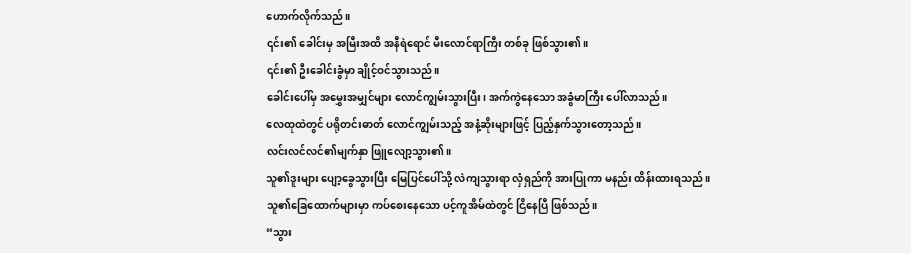ဟောက်လိုက်သည်။
၎င်း၏ ခေါင်းမှ အမြီးအထိ အနီရဲရောင် မီးလောင်ရာကြီး တစ်ခု ဖြစ်သွား၏။
၎င်း၏ ဦးခေါင်းခွံမှာ ချိုင့်ဝင်သွားသည်။
ခေါင်းပေါ်မှ အမွှေးအမျှင်များ လောင်ကျွမ်းသွားပြီး၊ အက်ကွဲနေသော အခွံမာကြီး ပေါ်လာသည်။
လေထုထဲတွင် ပရိုတင်းဓာတ် လောင်ကျွမ်းသည့် အနံ့ဆိုးများဖြင့် ပြည့်နှက်သွားတော့သည်။
လင်းလင်လင်၏မျက်နှာ ဖြူလျော့သွား၏။
သူ၏ဒူးများ ပျော့ခွေသွားပြီး မြေပြင်ပေါ်သို့ လဲကျသွားရာ လှံရှည်ကို အားပြုကာ မနည်း ထိန်းထားရသည်။
သူ၏ခြေထောက်များမှာ ကပ်စေးနေသော ပင့်ကူအိမ်ထဲတွင် ငြိနေပြီ ဖြစ်သည်။
“သွား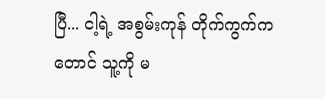ပြီ... ငါ့ရဲ့ အစွမ်းကုန် တိုက်ကွက်ကတောင် သူ့ကို မ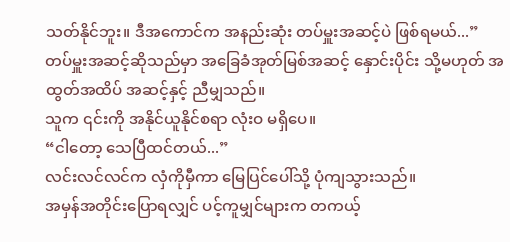သတ်နိုင်ဘူး။ ဒီအကောင်က အနည်းဆုံး တပ်မှူးအဆင့်ပဲ ဖြစ်ရမယ်...”
တပ်မှူးအဆင့်ဆိုသည်မှာ အခြေခံအုတ်မြစ်အဆင့် နှောင်းပိုင်း သို့မဟုတ် အထွတ်အထိပ် အဆင့်နှင့် ညီမျှသည်။
သူက ၎င်းကို အနိုင်ယူနိုင်စရာ လုံးဝ မရှိပေ။
“ငါတော့ သေပြီထင်တယ်...”
လင်းလင်လင်က လှံကိုမှီကာ မြေပြင်ပေါ်သို့ ပုံကျသွားသည်။
အမှန်အတိုင်းပြောရလျှင် ပင့်ကူမျှင်များက တကယ့်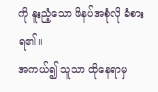ကို နူးညံ့သော ဖိနပ်အစုံလို ခံစားရ၏။
အကယ်၍ သူသာ ထိုနေရာမှ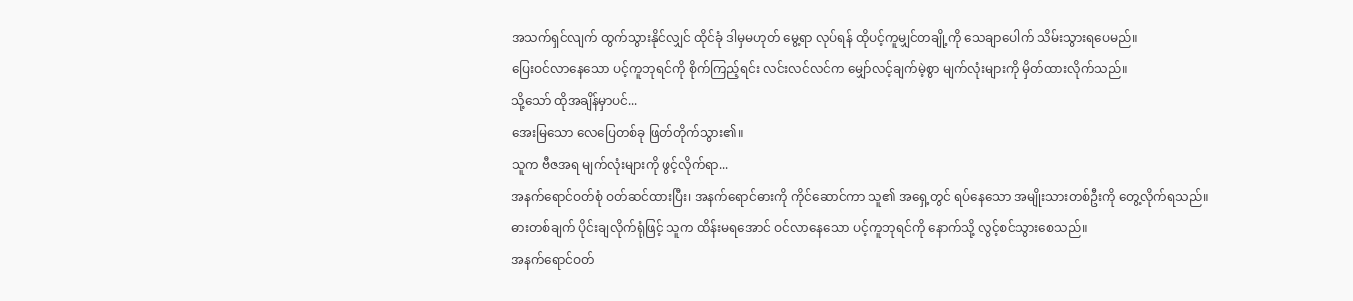အသက်ရှင်လျက် ထွက်သွားနိုင်လျှင် ထိုင်ခုံ ဒါမှမဟုတ် မွေ့ရာ လုပ်ရန် ထိုပင့်ကူမျှင်တချို့ကို သေချာပေါက် သိမ်းသွားရပေမည်။
ပြေးဝင်လာနေသော ပင့်ကူဘုရင်ကို စိုက်ကြည့်ရင်း လင်းလင်လင်က မျှော်လင့်ချက်မဲ့စွာ မျက်လုံးများကို မှိတ်ထားလိုက်သည်။
သို့သော် ထိုအချိန်မှာပင်...
အေးမြသော လေပြေတစ်ခု ဖြတ်တိုက်သွား၏။
သူက ဗီဇအရ မျက်လုံးများကို ဖွင့်လိုက်ရာ...
အနက်ရောင်ဝတ်စုံ ဝတ်ဆင်ထားပြီး၊ အနက်ရောင်ဓားကို ကိုင်ဆောင်ကာ သူ၏ အရှေ့တွင် ရပ်နေသော အမျိုးသားတစ်ဦးကို တွေ့လိုက်ရသည်။
ဓားတစ်ချက် ပိုင်းချလိုက်ရုံဖြင့် သူက ထိန်းမရအောင် ဝင်လာနေသော ပင့်ကူဘုရင်ကို နောက်သို့ လွင့်စင်သွားစေသည်။
အနက်ရောင်ဝတ်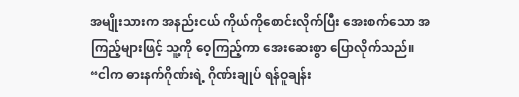အမျိုးသားက အနည်းငယ် ကိုယ်ကိုစောင်းလိုက်ပြီး အေးစက်သော အကြည့်များဖြင့် သူ့ကို ဝေ့ကြည့်ကာ အေးဆေးစွာ ပြောလိုက်သည်။
“ငါက ဓားနက်ဂိုဏ်းရဲ့ ဂိုဏ်းချုပ် ရန်ဝူချန်း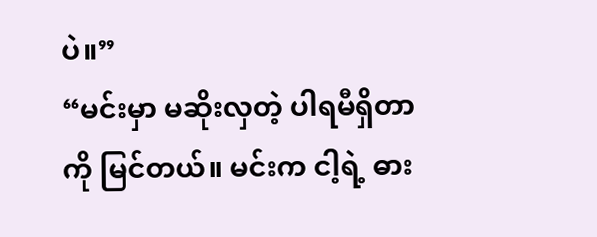ပဲ။”
“မင်းမှာ မဆိုးလှတဲ့ ပါရမီရှိတာကို မြင်တယ်။ မင်းက ငါ့ရဲ့ ဓား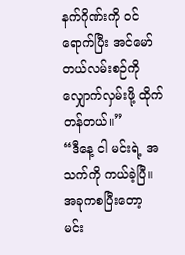နက်ဂိုဏ်းကို ဝင်ရောက်ပြီး အင်မော်တယ်လမ်းစဉ်ကို လျှောက်လှမ်းဖို့ ထိုက်တန်တယ်။”
“ဒီနေ့ ငါ မင်းရဲ့ အသက်ကို ကယ်ခဲ့ပြီ။ အခုကစပြီးတော့ မင်း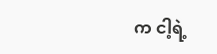က ငါ့ရဲ့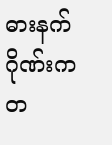ဓားနက်ဂိုဏ်းက တ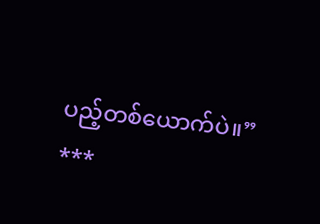ပည့်တစ်ယောက်ပဲ။”
***